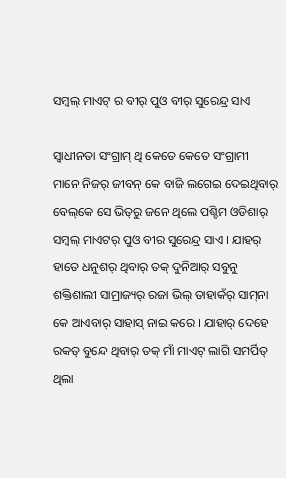ସମ୍ବଲ୍ ମାଏଟ୍ ର ବୀର୍ ପୁଓ ବୀର୍ ସୁରେନ୍ଦ୍ର ସାଏ

ସ୍ୱାଧୀନତା ସଂଗ୍ରାମ୍ ଥି କେତେ କେତେ ସଂଗ୍ରାମୀ ମାନେ ନିଜର୍ ଜୀବନ୍ କେ ବାଜି ଲଗେଇ ଦେଇଥିବାର୍ ବେଲ୍‌କେ ସେ ଭିତ୍‌ରୁ ଜନେ ଥିଲେ ପଶ୍ଚିମ ଓଡିଶାର୍ ସମ୍ବଲ୍ ମାଏଟର୍ ପୁଓ ବୀର ସୁରେନ୍ଦ୍ର ସାଏ । ଯାହର୍ ହାତେ ଧନୁଶର୍ ଥିବାର୍ ତକ୍ ଦୁନିଆର୍ ସବୁନୁ ଶକ୍ତିଶାଲୀ ସାମ୍ରାଜ୍ୟର୍ ରଜା ଭିଲ୍ ତାହାକଁର୍ ସାମ୍‌ନା କେ ଆଏବାର୍ ସାହାସ୍ ନାଇ କରେ । ଯାହାର୍ ଦେହେ ରକତ୍ ବୁନ୍ଦେ ଥିବାର୍ ତକ୍ ମାଁ ମାଏଟ୍ ଲାଗି ସମର୍ପିତ୍ ଥିଲା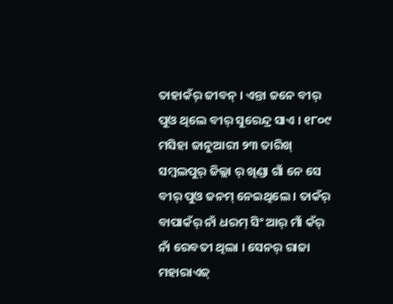ତାହାକଁର୍ ଜୀବନ୍ । ଏନ୍ତା ଜନେ ବୀର୍ ପୁଓ ଥିଲେ ବୀର୍ ସୁରେନ୍ଦ୍ର ସାଏ । ୧୮୦୯ ମସିହା ଜାନୁଆରୀ ୨୩ ତାରିଖ୍ ସମ୍ବଲପୁର୍ ଜିଲ୍ଲା ର୍ ଖିଣ୍ଡା ଗାଁ ନେ ସେ ବୀର୍ ପୁଓ ଜନମ୍ ନେଇଥିଲେ । ତାକଁର୍ ବାପାକଁର୍ ନାଁ ଧରମ୍ ସିଂ ଆର୍ ମାଁ କଁର୍ ନାଁ ରେବତୀ ଥିଲା । ସେନର୍ ରାଜା ମହାରାଏଜ୍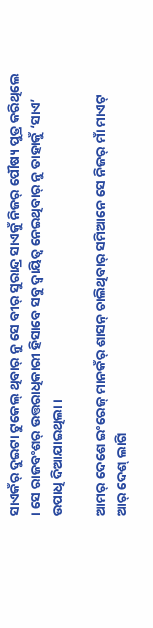ସାଏକଁର୍ ଦୁଇଟା ଟୁକେଲ୍ ଥିବାର୍ ନୁ ସେ ବୀର୍ ସୁରାନ୍ଦ୍ର ସାଏକୁଁ ନିଜର୍ ପୌଷ୍ୟ ପୁତ୍ର କରିଥିଲେ । ସେ ରାଜବଂଶର୍ ଉତ୍ତରାଧିକାରୀ ହିସାବେ ସବୁ ଦ୍ୱାୟିତ୍ୱ ନେଇଥିବାର୍ ନୁ ତାହାକୁଁ ‘ସାଏ’ ଉପାଧି ଦିଆଯାଇଥିଲା ।

ଆମର୍ ଦେଶେ ଇଂରେଜ୍ ମାନକଁର୍ ଶାସନ୍ ଚାଲିଥିବାର୍ ସମିଆନେ ସେ ନିଜର୍ ମାଁ ମାଏଟ୍ ଆର୍ ଦେଶ୍ ଲାଗି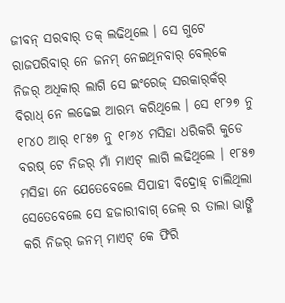ଜୀବନ୍ ସରବାର୍ ତକ୍ ଲଢିଥିଲେ । ସେ ଗୁଟେ ରାଜପରିବାର୍ ନେ ଜନମ୍ ନେଇଥିନବାର୍ ବେଲ୍‌କେ ନିଜର୍ ଅଧିକାର୍ ଲାଗି ସେ ଇଂରେଜ୍ ସରକାର୍‌କଁର୍ ବିରାଧ୍ ନେ ଲଢେଇ ଆରମ୍ଭ କରିଥିଲେ । ସେ ୧୮୨୭ ନୁ ୧୮୪୦ ଆର୍ ୧୮୫୭ ନୁ ୧୮୬୪ ମସିହା ଧରିକରି କୁଡେ ବରଷ୍ ଟେ ନିଜର୍ ମାଁ ମାଏଟ୍ ଲାଗି ଲଢିଥିଲେ । ୧୮୫୭ ମସିହା ନେ ଯେତେବେଲେ ସିପାହୀ ବିଦ୍ରୋହ୍ ଚାଲିଥିଲା ସେତେବେଲେ ସେ ହଜାରୀବାଗ୍ ଜେଲ୍ ର ତାଲା ଭାଙ୍ଗି କରି ନିଜର୍ ଜନମ୍ ମାଏଟ୍ କେ ଫିରି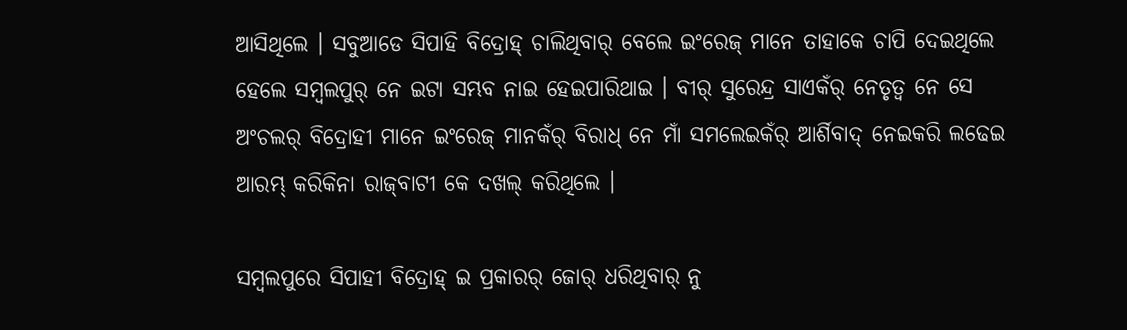ଆସିଥିଲେ । ସବୁଆଡେ ସିପାହି ବିଦ୍ରୋହ୍ ଚାଲିଥିବାର୍ ବେଲେ ଇଂରେଜ୍ ମାନେ ତାହାକେ ଚାପି ଦେଇଥିଲେ ହେଲେ ସମ୍ବଲପୁର୍ ନେ ଇଟା ସମ୍ଭବ ନାଇ ହେଇପାରିଥାଇ । ବୀର୍ ସୁରେନ୍ଦ୍ର ସାଏକଁର୍ ନେତୃତ୍ୱ ନେ ସେ ଅଂଚଲର୍ ବିଦ୍ରୋହୀ ମାନେ ଇଂରେଜ୍ ମାନକଁର୍ ବିରାଧ୍ ନେ ମାଁ ସମଲେଇକଁର୍ ଆର୍ଶିବାଦ୍ ନେଇକରି ଲଢେଇ ଆରମ୍ଭ୍ କରିକିନା ରାଜ୍‌ବାଟୀ କେ ଦଖଲ୍ କରିଥିଲେ ।

ସମ୍ବଲପୁରେ ସିପାହୀ ବିଦ୍ରୋହ୍ ଇ ପ୍ରକାରର୍ ଜୋର୍ ଧରିଥିବାର୍ ନୁ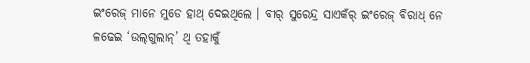ଇଂରେଜ୍ ମାନେ ମୁଡେ ହାଥ୍ ଦେଇଥିଲେ । ବୀର୍ ସୁରେନ୍ଦ୍ର ସାଏକଁର୍ ଇଂରେଜ୍ ବିରାଧ୍ ନେ ଳଢେଇ ‘ଉଲ୍‌ଗୁଲାନ୍‌’ ଥି ତହାକୁଁ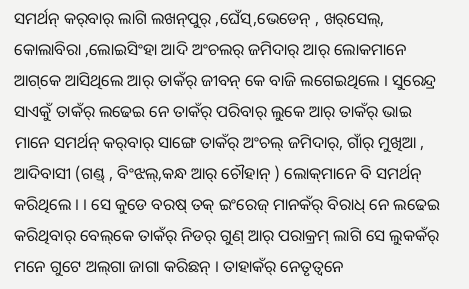ସମର୍ଥନ୍ କର୍‌ବାର୍ ଲାଗି ଲଖନ୍‌ପୁର୍ ,ଘେଁସ୍‌,ଭେଡେନ୍ , ଖର୍‌ସେଲ୍‌, କୋଲାବିରା ,ଲୋଇସିଂହା ଆଦି ଅଂଚଲର୍ ଜମିଦାର୍ ଆର୍ ଲୋକମାନେ ଆଗ୍‌କେ ଆସିଥିଲେ ଆର୍ ତାକଁର୍ ଜୀବନ୍ କେ ବାଜି ଲଗେଇଥିଲେ । ସୁରେନ୍ଦ୍ର ସାଏକୁଁ ତାକଁର୍ ଲଢେଇ ନେ ତାକଁର୍ ପରିବାର୍ ଲୁକେ ଆର୍ ତାକଁର୍ ଭାଇ ମାନେ ସମର୍ଥନ୍ କର୍‌ବାର୍ ସାଙ୍ଗେ ତାକଁର୍ ଅଂଚଲ୍ ଜମିଦାର୍‌, ଗାଁର୍ ମୁଖିଆ , ଆଦିବାସୀ (ଗଣ୍ଡ୍ , ବିଂଝଲ୍‌,କନ୍ଧ ଆର୍ ଚୌହାନ୍ ) ଲୋକ୍‌ମାନେ ବି ସମର୍ଥନ୍ କରିଥିଲେ । । ସେ କୁଡେ ବରଷ୍ ତକ୍ ଇଂରେଜ୍ ମାନକଁର୍ ବିରାଧ୍ ନେ ଲଢେଇ କରିଥିବାର୍ ବେଲ୍‌କେ ତାକଁର୍ ନିଡର୍ ଗୁଣ୍ ଆର୍ ପରାକ୍ରମ୍ ଲାଗି ସେ ଲୁକକଁର୍ ମନେ ଗୁଟେ ଅଲ୍‌ଗା ଜାଗା କରିଛନ୍ । ତାହାକଁର୍ ନେତୃତ୍ୱନେ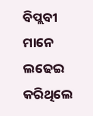ବିପ୍ଲବୀ ମାନେ ଲଢେଇ କରିଥିଲେ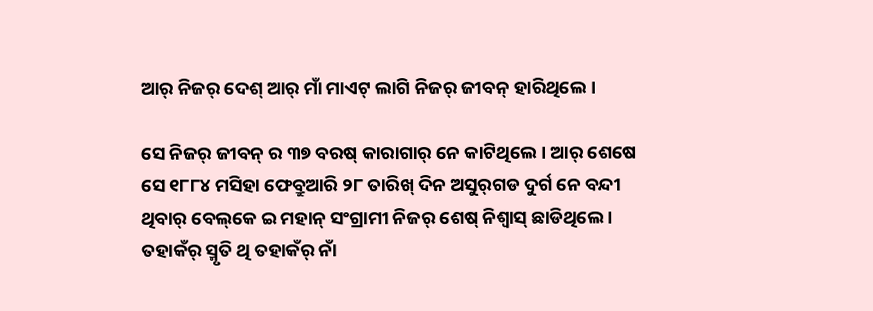ଆର୍ ନିଜର୍ ଦେଶ୍ ଆର୍ ମାଁ ମାଏଟ୍ ଲାଗି ନିଜର୍ ଜୀବନ୍ ହାରିଥିଲେ ।

ସେ ନିଜର୍ ଜୀବନ୍ ର ୩୭ ବରଷ୍ କାରାଗାର୍ ନେ କାଟିଥିଲେ । ଆର୍ ଶେଷେ ସେ ୧୮୮୪ ମସିହା ଫେବ୍ରୁଆରି ୨୮ ତାରିଖ୍ ଦିନ ଅସୁର୍‌ଗଡ ଦୁର୍ଗ ନେ ବନ୍ଦୀ ଥିବାର୍ ବେଲ୍‌କେ ଇ ମହାନ୍ ସଂଗ୍ରାମୀ ନିଜର୍ ଶେଷ୍ ନିଶ୍ୱାସ୍ ଛାଡିଥିଲେ । ତହାକଁର୍ ସ୍ମୃତି ଥି ତହାକଁର୍ ନାଁ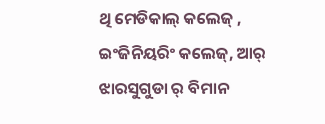ଥି ମେଡିକାଲ୍ କଲେଜ୍ , ଇଂଜିନିୟରିଂ କଲେଜ୍‌, ଆର୍ ଝାରସୁଗୁଡା ର୍ ବିମାନ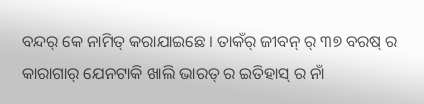ବନ୍ଦର୍ କେ ନାମିତ୍ କରାଯାଇଛେ । ତାକଁର୍ ଜୀବନ୍ ର୍ ୩୭ ବରଷ୍ ର କାରାଗାର୍ ଯେନଟାକି ଖାଲି ଭାରତ୍ ର ଇତିହାସ୍ ର ନାଁ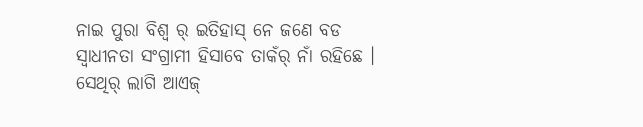ନାଇ ପୁରା ବିଶ୍ୱ ର୍ ଇତିହାସ୍ ନେ ଜଣେ ବଡ ସ୍ୱାଧୀନତା ସଂଗ୍ରାମୀ ହିସାବେ ତାକଁର୍ ନାଁ ରହିଛେ । ସେଥିର୍ ଲାଗି ଆଏଜ୍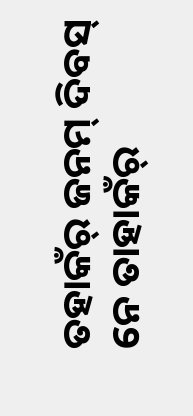ତହାକଁର୍ ଜନମ୍ ଦିବସ୍ ନେ ତାହାକଁର୍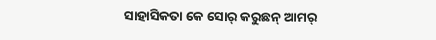ସାହାସିକତା କେ ସୋର୍ କରୁଛନ୍ ଆମର୍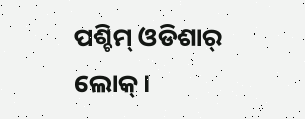ପଶ୍ଚିମ୍ ଓଡିଶାର୍ ଲୋକ୍ ।